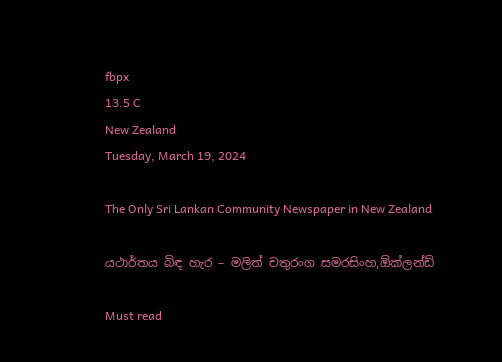fbpx
13.5 C
New Zealand
Tuesday, March 19, 2024

The Only Sri Lankan Community Newspaper in New Zealand

යථාර්තය බිඳ හැර – මලිත් චතුරංග සමරසිංහ,ඕක්ලන්ඩ්

Must read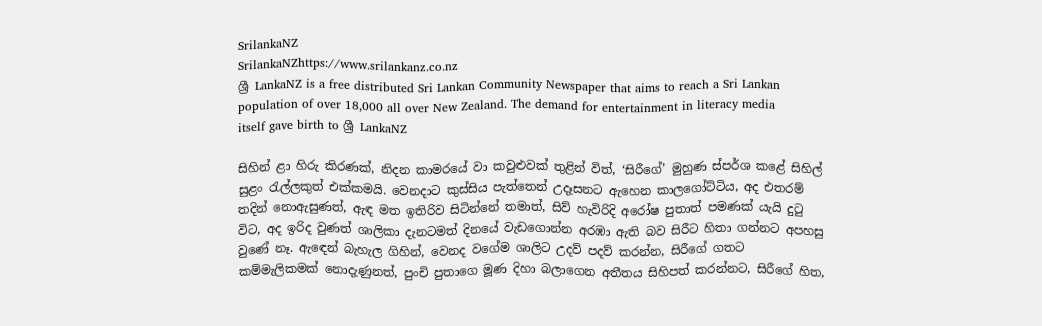SrilankaNZ
SrilankaNZhttps://www.srilankanz.co.nz
ශ්‍රී LankaNZ is a free distributed Sri Lankan Community Newspaper that aims to reach a Sri Lankan population of over 18,000 all over New Zealand. The demand for entertainment in literacy media itself gave birth to ශ්‍රී LankaNZ

සිහින් ළා හිරු කිරණක්, නිදන කාමරයේ වා කවුළුවක් තුළින් විත්, ‘සිරීගේ’ මුහුණ ස්පර්ශ කළේ සිහිල් සුළං රැල්ලකුත් එක්කමයි. වෙනදාට කුස්සිය පැත්තෙන් උදෑසනට ඇහෙන කාලගෝට්ටිය, අද එතරම් තදින් නොඇසුණත්, ඇඳ මත ඉතිරිව සිටින්නේ තමාත්, සිව් හැවිරිදි අරෝෂ පුතාත් පමණක් යැයි දුටු විට, අද ඉරිද වුණත් ශාලිකා දැනටමත් දිනයේ වැඩගොන්න අරඹා ඇති බව සිරීට හිතා ගන්නට අපහසු වුණේ නෑ. ඇඳෙන් බැහැල ගිහින්, වෙනද වගේම ශාලිට උදව් පදව් කරන්න, සිරීගේ ගතට කම්මැලිකමක් නොදැණුනත්, පුංචි පුතාගෙ මූණ දිහා බලාගෙන අතීතය සිහිපත් කරන්නට, සිරීගේ හිත,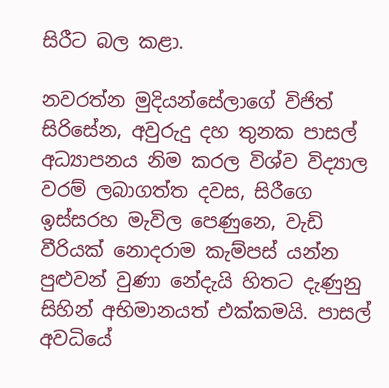සිරීට බල කළා.

නවරත්න මුදියන්සේලාගේ විජිත් සිරිසේන, අවුරුදු දහ තුනක පාසල් අධ්‍යාපනය නිම කරල විශ්ව විද්‍යාල වරම් ලබාගත්ත දවස, සිරීගෙ ඉස්සරහ මැවිල පෙණුනෙ, වැඩි වීරියක් නොදරාම කැම්පස් යන්න පුළුවන් වුණා නේදැයි හිතට දැණුනු සිහින් අභිමානයත් එක්කමයි. පාසල් අවධියේ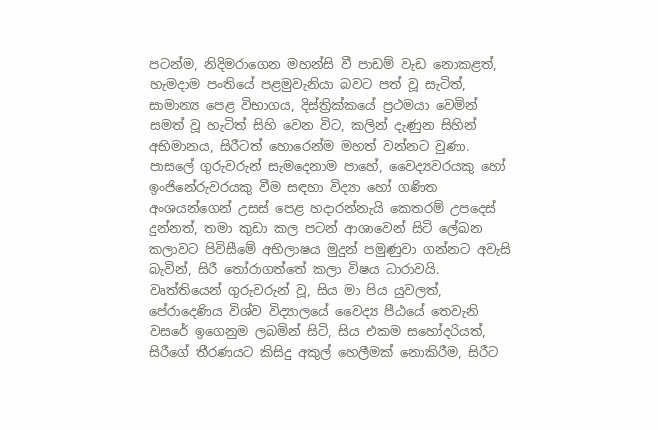පටන්ම, නිදිමරාගෙන මහන්සි වී පාඩම් වැඩ නොකළත්, හැමදාම පංතියේ පළමුවැනියා බවට පත් වූ සැටිත්, සාමාන්‍ය පෙළ විභාගය, දිස්ත්‍රික්කයේ ප්‍රථමයා වෙමින් සමත් වූ හැටිත් සිහි වෙන විට, කලින් දැණුන සිහින් අභිමානය, සිරීටත් හොරෙන්ම මහත් වන්නට වුණා. පාසලේ ගුරුවරුන් සැමදෙනාම පාහේ, වෛද්‍යවරයකු හෝ ඉංජිනේරුවරයකු වීම සඳහා විද්‍යා හෝ ගණිත අංශයන්ගෙන් උසස් පෙළ හදාරන්නැයි කෙතරම් උපදෙස් දුන්නත්, තමා කුඩා කල පටන් ආශාවෙන් සිටි ලේඛන කලාවට පිවිසීමේ අභිලාෂය මුදුන් පමුණුවා ගන්නට අවැසි බැවින්, සිරී තෝරාගත්තේ කලා විෂය ධාරාවයි. වෘත්තියෙන් ගුරුවරුන් වූ, සිය මා පිය යුවලත්, පේරාදෙණිය විශ්ව විද්‍යාලයේ වෛද්‍ය පීඨයේ තෙවැනි වසරේ ඉගෙනුම ලබමින් සිටි, සිය එකම සහෝදරියත්, සිරීගේ තීරණයට කිසිදු අකුල් හෙලීමක් නොකිරීම, සිරීට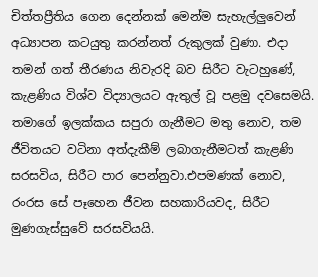චිත්තප්‍රීතිය ගෙන දෙන්නක් මෙන්ම සැහැල්ලුවෙන් අධ්‍යාපන කටයුතු කරන්නත් රුකුලක් වුණා. එදා තමන් ගත් තීරණය නිවැරදි බව සිරීට වැටහුණේ, කැළණිය විශ්ව විද්‍යාලයට ඇතුල් වූ පළමු දවසෙමයි. තමාගේ ඉලක්කය සපුරා ගැනීමට මතු නොව, තම ජීවිතයට වටිනා අත්දැකීම් ලබාගැනීමටත් කැළණි සරසවිය, සිරීට පාර පෙන්නුවා.එපමණක් නොව, රංරස සේ පෑහෙන ජීවන සහකාරියවද, සිරීට මුණගැස්සුවේ සරසවියයි.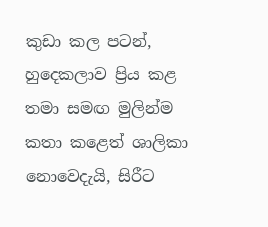කුඩා කල පටන්, හුදෙකලාව ප්‍රිය කළ තමා සමඟ මුලින්ම කතා කළෙත් ශාලිකා නොවෙදැයි, සිරීට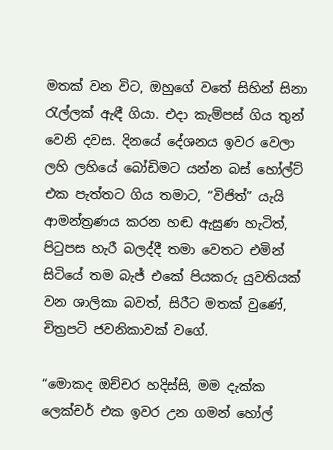මතක් වන විට, ඔහුගේ වතේ සිහින් සිනා රැල්ලක් ඇඳී ගියා. එදා කැම්පස් ගිය තුන් වෙනි දවස. දිනයේ දේශනය ඉවර වෙලා ලහි ලහියේ බෝඩිමට යන්න බස් හෝල්ට් එක පැත්තට ගිය තමාට, “විජිත්” යැයි ආමන්ත්‍රණය කරන හඬ ඇසුණ හැටිත්, පිටුපස හැරී බලද්දී තමා වෙතට එමින් සිටියේ තම බැජ් එකේ පියකරු යුවතියක් වන ශාලිකා බවත්, සිරීට මතක් වුණේ, චිත්‍රපටි ජවනිකාවක් වගේ.

“මොකද ඔච්චර හදිස්සි, මම දැක්ක ලෙක්චර් එක ඉවර උන ගමන් හෝල්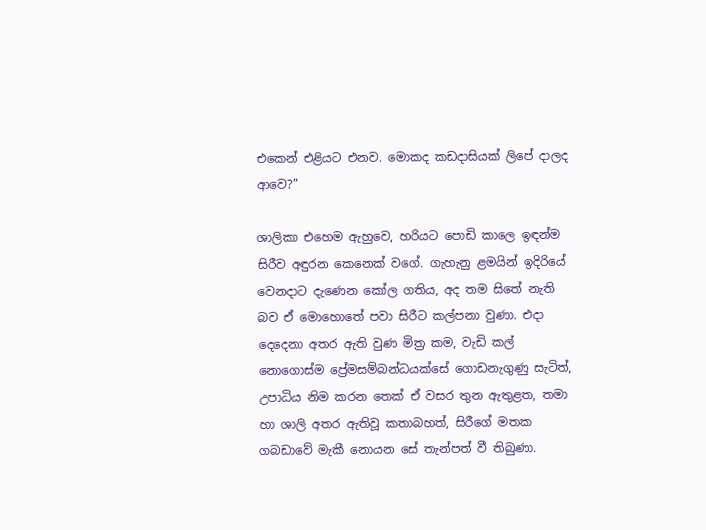එකෙන් එළියට එනව. මොකද කඩදාසියක් ලිපේ දාලද ආවෙ?”

ශාලිකා එහෙම ඇහුවෙ, හරියට පොඩි කාලෙ ඉඳන්ම සිරීව අඳුරන කෙනෙක් වගේ. ගැහැනු ළමයින් ඉදිරියේ වෙනදාට දැණෙන කෝල ගතිය, අද තම සිතේ නැති බව ඒ මොහොතේ පවා සිරීට කල්පනා වුණා. එදා දෙදෙනා අතර ඇති වුණ මිත්‍ර කම, වැඩි කල් නොගොස්ම ප්‍රේමසම්බන්ධයක්සේ ගොඩනැගුණු සැටිත්, උපාධිය නිම කරන තෙක් ඒ වසර තුන ඇතුළත, තමා හා ශාලි අතර ඇතිවූ කතාබහත්, සිරීගේ මතක ගබඩාවේ මැකී නොයන සේ තැන්පත් වී තිබුණා.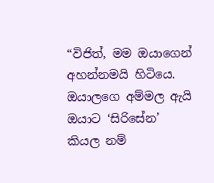“විජිත්, මම ඔයාගෙන් අහන්නමයි හිටියෙ. ඔයාලගෙ අම්මල ඇයි ඔයාට ‘සිරිසේන’ කියල නම්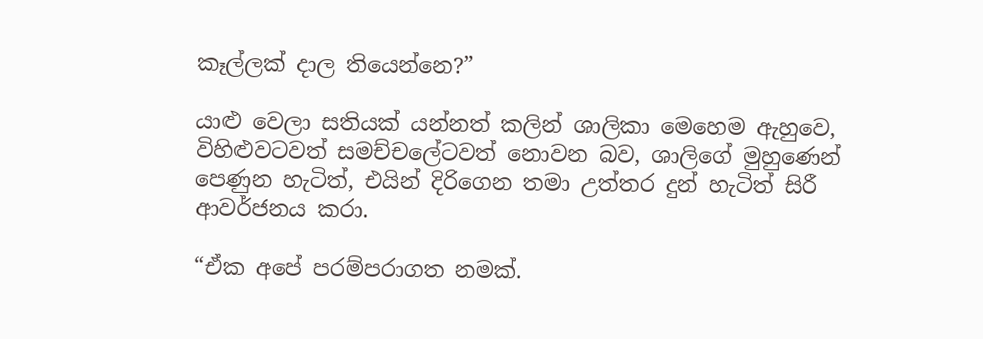කෑල්ලක් දාල තියෙන්නෙ?”

යාළු වෙලා සතියක් යන්නත් කලින් ශාලිකා මෙහෙම ඇහුවෙ, විහිළුවටවත් සමච්චලේටවත් නොවන බව, ශාලිගේ මුහුණෙන් පෙණුන හැටිත්, එයින් දිරිගෙන තමා උත්තර දුන් හැටිත් සිරී ආවර්ජනය කරා.

“ඒක අපේ පරම්පරාගත නමක්.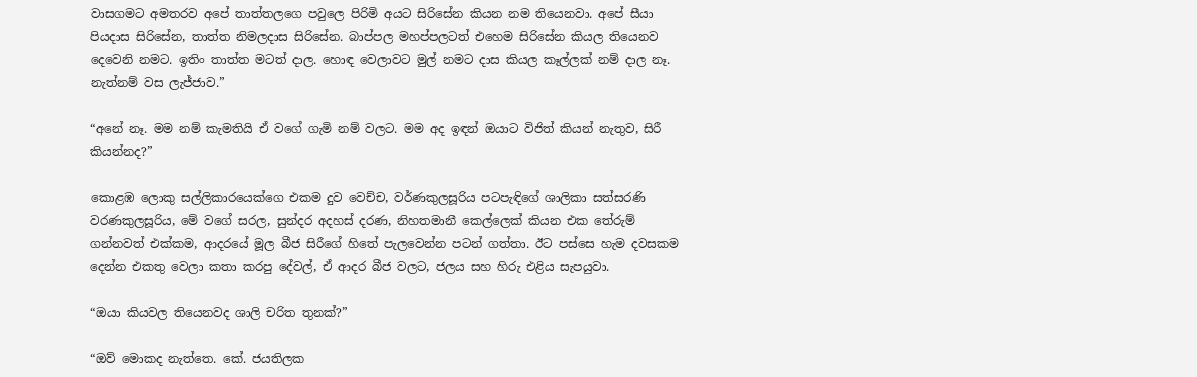වාසගමට අමතරව අපේ තාත්තලගෙ පවුලෙ පිරිමි අයට සිරිසේන කියන නම තියෙනවා. අපේ සීයා පියදාස සිරිසේන, තාත්ත නිමලදාස සිරිසේන. බාප්පල මහප්පලටත් එහෙම සිරිසේන කියල තියෙනව දෙවෙනි නමට. ඉතිං තාත්ත මටත් දාල. හොඳ වෙලාවට මුල් නමට දාස කියල කෑල්ලක් නම් දාල නෑ. නැත්නම් වස ලැජ්ජාව.”

“අනේ නෑ. මම නම් කැමතියි ඒ වගේ ගැමි නම් වලට. මම අද ඉඳන් ඔයාට විජිත් කියන් නැතුව, සිරී කියන්නද?”

කොළඹ ලොකු සල්ලිකාරයෙක්ගෙ එකම දුව වෙච්ච, වර්ණකුලසූරිය පටපැඳිගේ ශාලිකා සත්සරණි වරණකුලසූරිය, මේ වගේ සරල, සුන්දර අදහස් දරණ, නිහතමානී කෙල්ලෙක් කියන එක තේරුම් ගන්නවත් එක්කම, ආදරයේ මූල බීජ සිරීගේ හිතේ පැලවෙන්න පටන් ගත්තා. ඊට පස්සෙ හැම දවසකම දෙන්න එකතු වෙලා කතා කරපු දේවල්, ඒ ආදර බීජ වලට, ජලය සහ හිරු එළිය සැපයුවා.

“ඔයා කියවල තියෙනවද ශාලි චරිත තුනක්?”

“ඔව් මොකද නැත්තෙ. කේ. ජයතිලක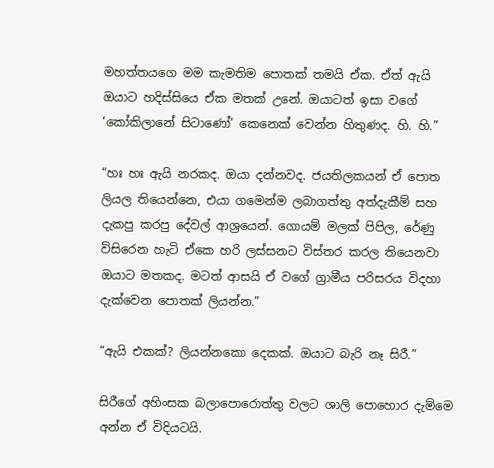මහත්තයගෙ මම කැමතිම පොතක් තමයි ඒක. ඒත් ඇයි ඔයාට හදිස්සියෙ ඒක මතක් උනේ. ඔයාටත් ඉසා වගේ ‘කෝකිලානේ සිටාණෝ’ කෙනෙක් වෙන්න හිතුණද. හි. හි.”

“හඃ හඃ ඇයි නරකද. ඔයා දන්නවද. ජයතිලකයන් ඒ පොත ලියල තියෙන්නෙ, එයා ගමෙන්ම ලබාගත්තු අත්දැකීම් සහ දැකපු කරපු දේවල් ආශ්‍රයෙන්. ගොයම් මලක් පිපිල, රේණු විසිරෙන හැටි ඒකෙ හරි ලස්සනට විස්තර කරල තියෙනවා ඔයාට මතකද. මටත් ආසයි ඒ වගේ ග්‍රාමීය පරිසරය විදහා දැක්වෙන පොතක් ලියන්න.”

“ඇයි එකක්? ලියන්නකො දෙකක්. ඔයාට බැරි නෑ සිරී.”

සිරීගේ අහිංසක බලාපොරොත්තු වලට ශාලි පොහොර දැම්මෙ අන්න ඒ විදියටයි.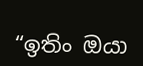“ඉතිං ඔයා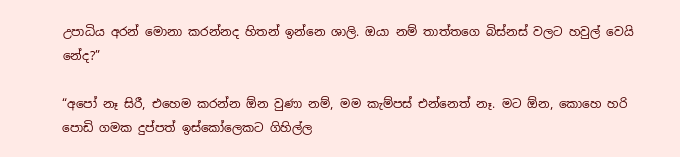උපාධිය අරන් මොනා කරන්නද හිතන් ඉන්නෙ ශාලි. ඔයා නම් තාත්තගෙ බිස්නස් වලට හවුල් වෙයි නේද?”

“අපෝ නෑ සිරී, එහෙම කරන්න ඕන වුණා නම්, මම කැම්පස් එන්නෙත් නෑ. මට ඕන, කොහෙ හරි පොඩි ගමක දුප්පත් ඉස්කෝලෙකට ගිහිල්ල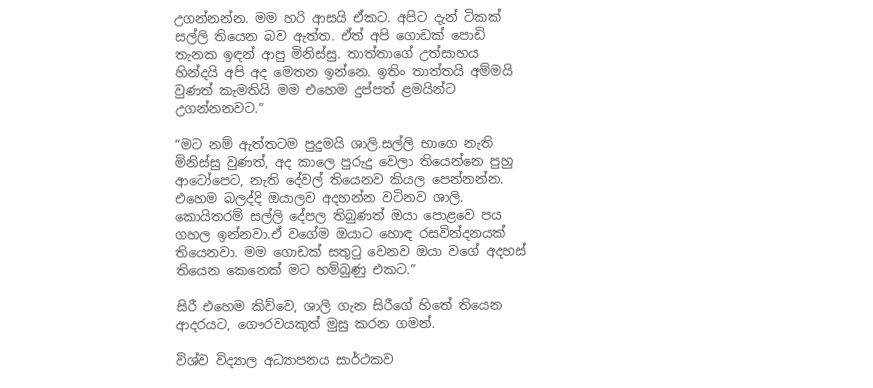උගන්නන්න. මම හරි ආසයි ඒකට. අපිට දැන් ටිකක් සල්ලි තියෙන බව ඇත්ත. ඒත් අපි ගොඩක් පොඩි තැනක ඉඳන් ආපු මිනිස්සු. තාත්තාගේ උත්සාහය හින්දයි අපි අද මෙතන ඉන්නෙ. ඉතිං තාත්තයි අම්මයි වුණත් කැමතියි මම එහෙම දුප්පත් ළමයින්ට උගන්නනවට.”

“මට නම් ඇත්තටම පුදුමයි ශාලි.සල්ලි භාගෙ නැති මිනිස්සු වුණත්, අද කාලෙ පුරුදු වෙලා තියෙන්නෙ පුහු ආටෝපෙට, නැති දේවල් තියෙනව කියල පෙන්නන්න. එහෙම බලද්දි ඔයාලව අදහන්න වටිනව ශාලි. කොයිතරම් සල්ලි දේපල තිබුණත් ඔයා පොළවෙ පය ගහල ඉන්නවා.ඒ වගේම ඔයාට හොඳ රසවින්දනයක් තියෙනවා. මම ගොඩක් සතුටු වෙනව ඔයා වගේ අදහස් තියෙන කෙනෙක් මට හම්බුණු එකට.”

සිරී එහෙම කිව්වෙ, ශාලි ගැන සිරීගේ හිතේ තියෙන ආදරයට, ගෞරවයකුත් මුසු කරන ගමන්.

විශ්ව විද්‍යාල අධ්‍යාපනය සාර්ථකව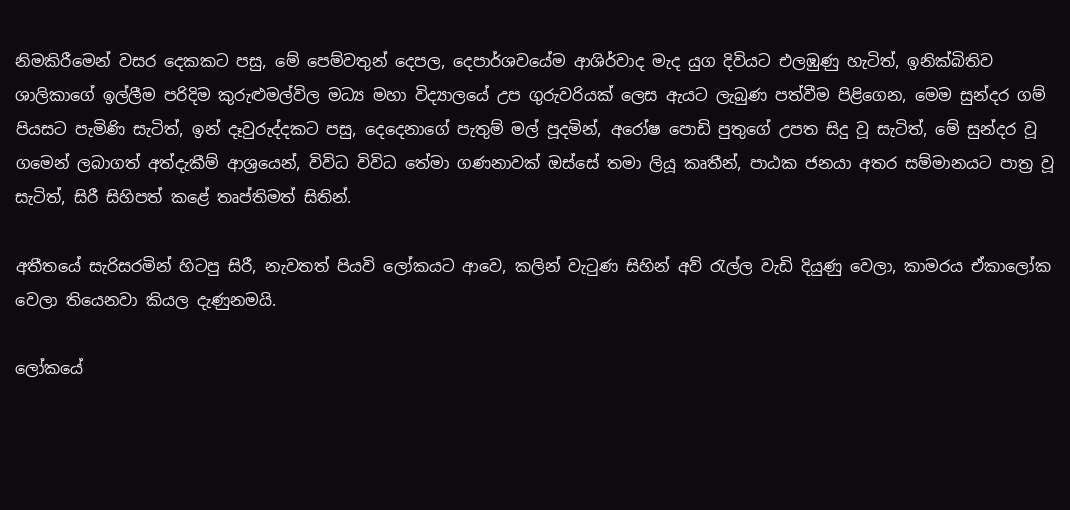නිමකිරීමෙන් වසර දෙකකට පසු, මේ පෙම්වතුන් දෙපල, දෙපාර්ශවයේම ආශිර්වාද මැද යුග දිවියට එලඹුණු හැටිත්, ඉනික්බිතිව ශාලිකාගේ ඉල්ලීම පරිදිම කුරුළුමල්විල මධ්‍ය මහා විද්‍යාලයේ උප ගුරුවරියක් ලෙස ඇයට ලැබුණ පත්වීම පිළිගෙන, මෙම සුන්දර ගම් පියසට පැමිණි සැටිත්, ඉන් දෑවුරුද්දකට පසු, දෙදෙනාගේ පැතුම් මල් පූදමින්, අරෝෂ පොඩි පුතුගේ උපත සිදු වූ සැටිත්, මේ සුන්දර වූ ගමෙන් ලබාගත් අත්දැකීම් ආශ්‍රයෙන්, විවිධ විවිධ තේමා ගණනාවක් ඔස්සේ තමා ලියූ කෘතීන්, පාඨක ජනයා අතර සම්මානයට පාත්‍ර වූ සැටිත්, සිරී සිහිපත් කළේ තෘප්තිමත් සිතින්.

අතීතයේ සැරිසරමින් හිටපු සිරී, නැවතත් පියවි ලෝකයට ආවෙ, කලින් වැටුණ සිහින් අව් රැල්ල වැඩි දියුණු වෙලා, කාමරය ඒකාලෝක වෙලා තියෙනවා කියල දැණුනමයි.

ලෝකයේ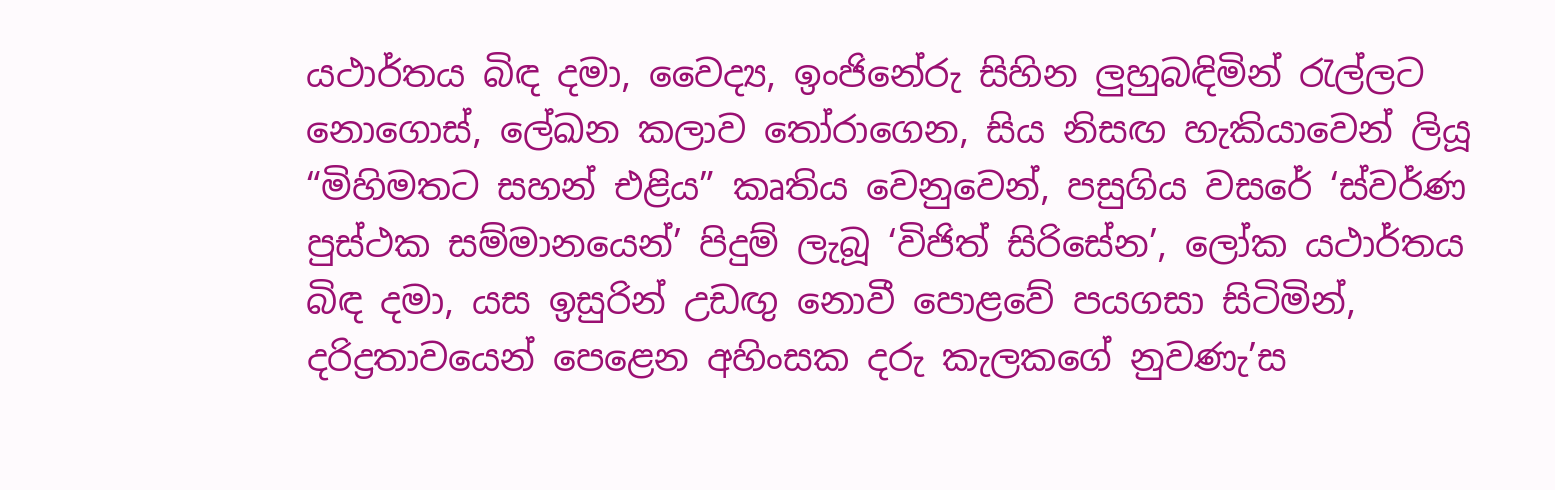යථාර්තය බිඳ දමා, වෛද්‍ය, ඉංජිනේරු සිහින ලුහුබඳිමින් රැල්ලට නොගොස්, ලේඛන කලාව තෝරාගෙන, සිය නිසඟ හැකියාවෙන් ලියූ “මිහිමතට සහන් එළිය” කෘතිය වෙනුවෙන්, පසුගිය වසරේ ‘ස්වර්ණ පුස්ථක සම්මානයෙන්’ පිදුම් ලැබූ ‘විජිත් සිරිසේන’, ලෝක යථාර්තය බිඳ දමා, යස ඉසුරින් උඩඟු නොවී පොළවේ පයගසා සිටිමින්, දරිද්‍රතාවයෙන් පෙළෙන අහිංසක දරු කැලකගේ නුවණැ’ස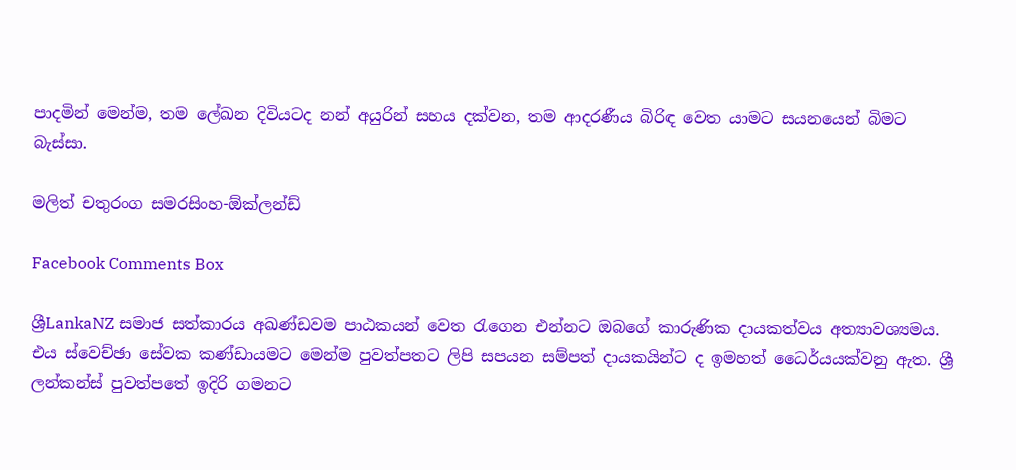පාදමින් මෙන්ම, තම ලේඛන දිවියටද නන් අයුරින් සහය දක්වන, තම ආදරණීය බිරිඳ වෙත යාමට සයනයෙන් බිමට බැස්සා.

මලිත් චතුරංග සමරසිංහ-ඕක්ලන්ඩ්

Facebook Comments Box

ශ්‍රීLankaNZ සමාජ සත්කාරය අඛණ්ඩවම පාඨකයන් වෙත රැගෙන එන්නට ඔබගේ කාරුණික දායකත්වය අත්‍යාවශ්‍යමය. එය ස්වෙච්ඡා සේවක කණ්ඩායමට මෙන්ම පුවත්පතට ලිපි සපයන සම්පත් දායකයින්ට ද ඉමහත් ධෛර්යයක්වනු ඇත. ශ්‍රී ලන්කන්ස් පුවත්පතේ ඉදිරි ගමනට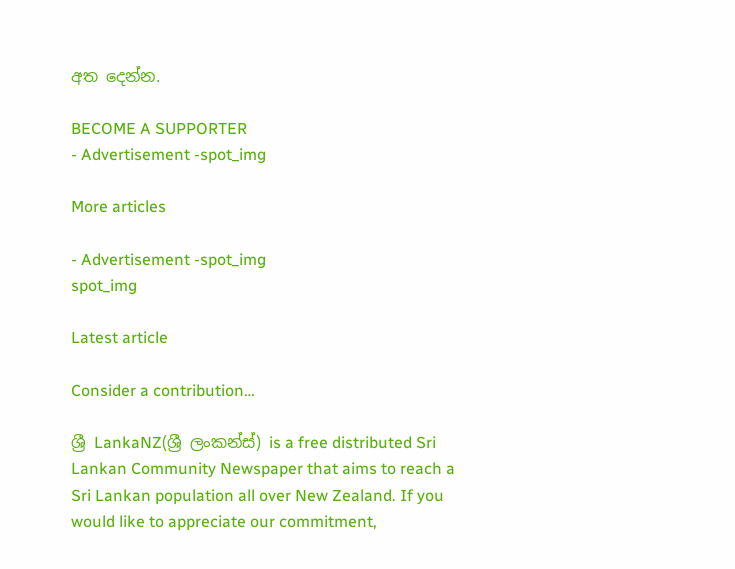අත දෙන්න.

BECOME A SUPPORTER
- Advertisement -spot_img

More articles

- Advertisement -spot_img
spot_img

Latest article

Consider a contribution…

ශ්‍රී LankaNZ(ශ්‍රී ලංකන්ස්) is a free distributed Sri Lankan Community Newspaper that aims to reach a Sri Lankan population all over New Zealand. If you would like to appreciate our commitment,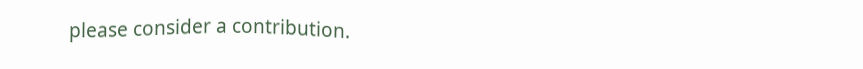please consider a contribution.